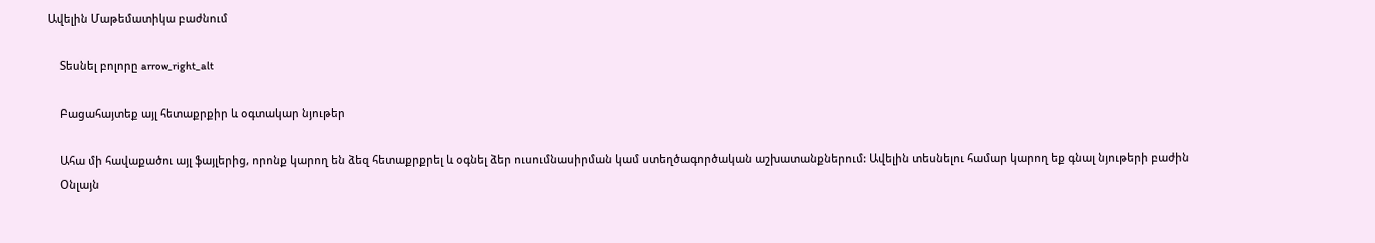Ավելին Մաթեմատիկա բաժնում

    Տեսնել բոլորը arrow_right_alt

    Բացահայտեք այլ հետաքրքիր և օգտակար նյութեր

    Ահա մի հավաքածու այլ ֆայլերից, որոնք կարող են ձեզ հետաքրքրել և օգնել ձեր ուսումնասիրման կամ ստեղծագործական աշխատանքներում: Ավելին տեսնելու համար կարող եք գնալ նյութերի բաժին
    Օնլայն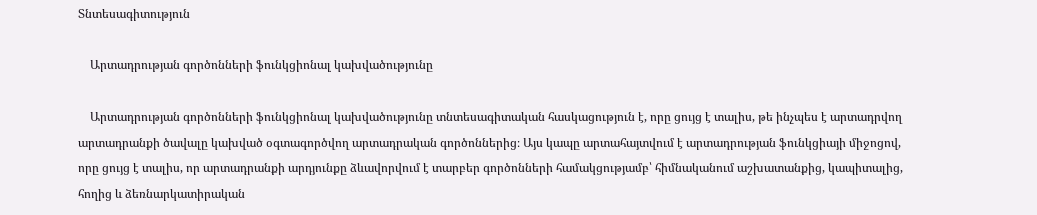Տնտեսագիտություն

    Արտադրության գործոնների ֆունկցիոնալ կախվածությունը

    Արտադրության գործոնների ֆունկցիոնալ կախվածությունը տնտեսագիտական հասկացություն է, որը ցույց է տալիս, թե ինչպես է արտադրվող արտադրանքի ծավալը կախված օգտագործվող արտադրական գործոններից։ Այս կապը արտահայտվում է արտադրության ֆունկցիայի միջոցով, որը ցույց է տալիս, որ արտադրանքի արդյունքը ձևավորվում է տարբեր գործոնների համակցությամբ՝ հիմնականում աշխատանքից, կապիտալից, հողից և ձեռնարկատիրական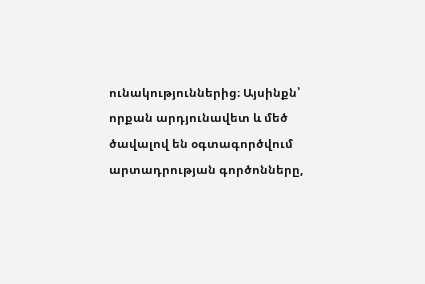ունակություններից։ Այսինքն՝ որքան արդյունավետ և մեծ ծավալով են օգտագործվում արտադրության գործոնները,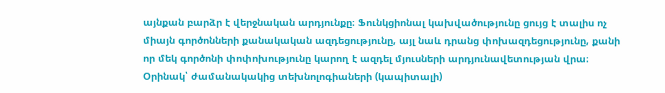այնքան բարձր է վերջնական արդյունքը։ Ֆունկցիոնալ կախվածությունը ցույց է տալիս ոչ միայն գործոնների քանակական ազդեցությունը, այլ նաև դրանց փոխազդեցությունը, քանի որ մեկ գործոնի փոփոխությունը կարող է ազդել մյուսների արդյունավետության վրա։ Օրինակ՝ ժամանակակից տեխնոլոգիաների (կապիտալի)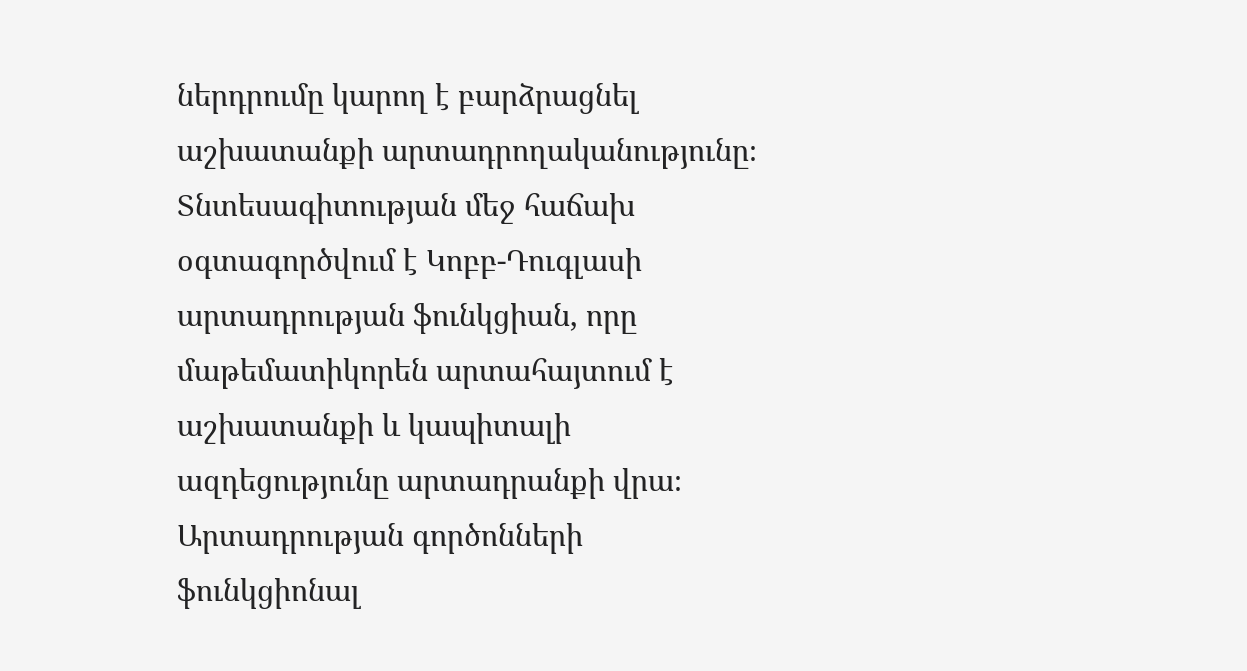ներդրումը կարող է բարձրացնել աշխատանքի արտադրողականությունը։ Տնտեսագիտության մեջ հաճախ օգտագործվում է Կոբբ-Դուգլասի արտադրության ֆունկցիան, որը մաթեմատիկորեն արտահայտում է աշխատանքի և կապիտալի ազդեցությունը արտադրանքի վրա։ Արտադրության գործոնների ֆունկցիոնալ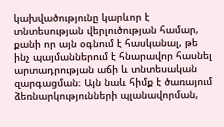կախվածությունը կարևոր է տնտեսության վերլուծության համար, քանի որ այն օգնում է հասկանալ, թե ինչ պայմաններում է հնարավոր հասնել արտադրության աճի և տնտեսական զարգացման։ Այն նաև հիմք է ծառայում ձեռնարկությունների պլանավորման,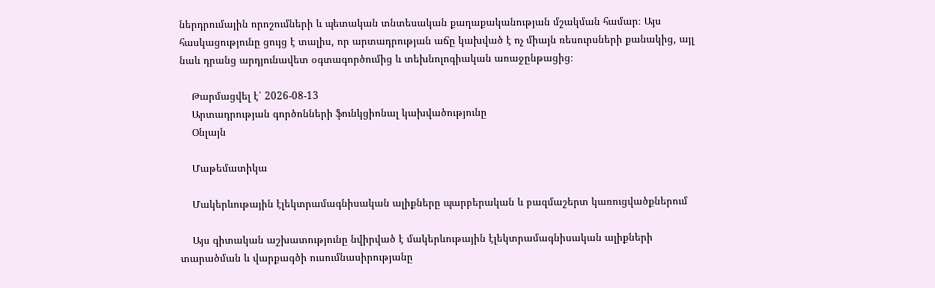ներդրումային որոշումների և պետական տնտեսական քաղաքականության մշակման համար։ Այս հասկացությունը ցույց է տալիս, որ արտադրության աճը կախված է ոչ միայն ռեսուրսների քանակից, այլ նաև դրանց արդյունավետ օգտագործումից և տեխնոլոգիական առաջընթացից։

    Թարմացվել է՝ 2026-08-13
    Արտադրության գործոնների ֆունկցիոնալ կախվածությունը
    Օնլայն

    Մաթեմատիկա

    Մակերևութային էլեկտրամագնիսական ալիքները պարբերական և բազմաշերտ կառուցվածքներում

    Այս գիտական աշխատությունը նվիրված է մակերևութային էլեկտրամագնիսական ալիքների տարածման և վարքագծի ուսումնասիրությանը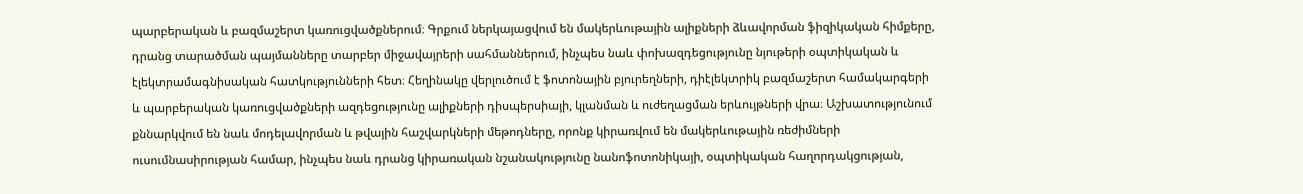պարբերական և բազմաշերտ կառուցվածքներում։ Գրքում ներկայացվում են մակերևութային ալիքների ձևավորման ֆիզիկական հիմքերը, դրանց տարածման պայմանները տարբեր միջավայրերի սահմաններում, ինչպես նաև փոխազդեցությունը նյութերի օպտիկական և էլեկտրամագնիսական հատկությունների հետ։ Հեղինակը վերլուծում է ֆոտոնային բյուրեղների, դիէլեկտրիկ բազմաշերտ համակարգերի և պարբերական կառուցվածքների ազդեցությունը ալիքների դիսպերսիայի, կլանման և ուժեղացման երևույթների վրա։ Աշխատությունում քննարկվում են նաև մոդելավորման և թվային հաշվարկների մեթոդները, որոնք կիրառվում են մակերևութային ռեժիմների ուսումնասիրության համար, ինչպես նաև դրանց կիրառական նշանակությունը նանոֆոտոնիկայի, օպտիկական հաղորդակցության,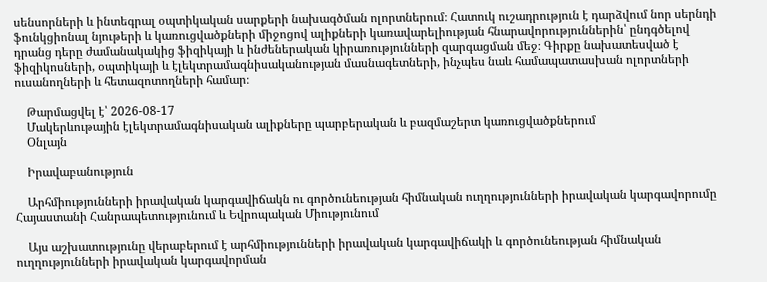սենսորների և ինտեգրալ օպտիկական սարքերի նախագծման ոլորտներում։ Հատուկ ուշադրություն է դարձվում նոր սերնդի ֆունկցիոնալ նյութերի և կառուցվածքների միջոցով ալիքների կառավարելիության հնարավորություններին՝ ընդգծելով դրանց դերը ժամանակակից ֆիզիկայի և ինժեներական կիրառությունների զարգացման մեջ։ Գիրքը նախատեսված է ֆիզիկոսների, օպտիկայի և էլեկտրամագնիսականության մասնագետների, ինչպես նաև համապատասխան ոլորտների ուսանողների և հետազոտողների համար։

    Թարմացվել է՝ 2026-08-17
    Մակերևութային էլեկտրամագնիսական ալիքները պարբերական և բազմաշերտ կառուցվածքներում
    Օնլայն

    Իրավաբանություն

    Արհմիությունների իրավական կարգավիճակն ու գործունեության հիմնական ուղղությունների իրավական կարգավորումը Հայաստանի Հանրապետությունում և Եվրոպական Միությունում

    Այս աշխատությունը վերաբերում է արհմիությունների իրավական կարգավիճակի և գործունեության հիմնական ուղղությունների իրավական կարգավորման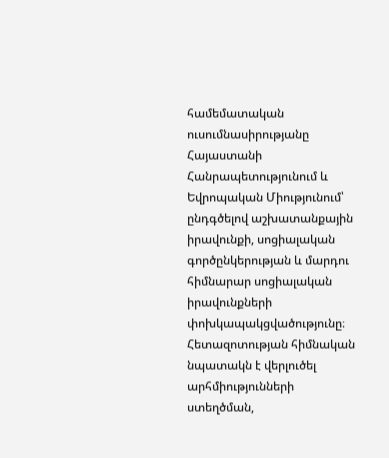համեմատական ուսումնասիրությանը Հայաստանի Հանրապետությունում և Եվրոպական Միությունում՝ ընդգծելով աշխատանքային իրավունքի, սոցիալական գործընկերության և մարդու հիմնարար սոցիալական իրավունքների փոխկապակցվածությունը։ Հետազոտության հիմնական նպատակն է վերլուծել արհմիությունների ստեղծման,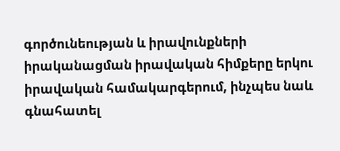գործունեության և իրավունքների իրականացման իրավական հիմքերը երկու իրավական համակարգերում, ինչպես նաև գնահատել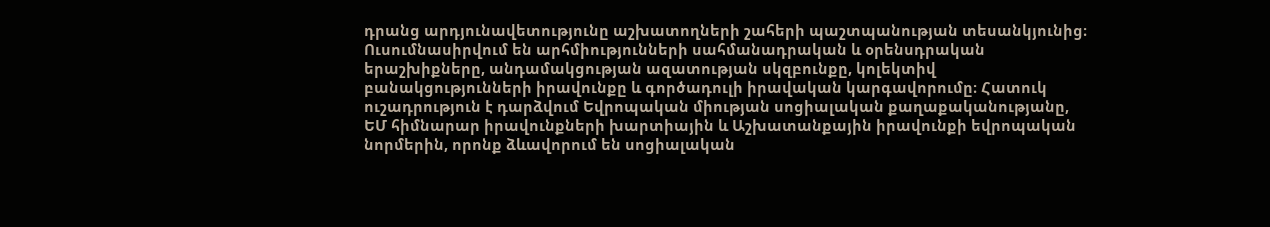դրանց արդյունավետությունը աշխատողների շահերի պաշտպանության տեսանկյունից։ Ուսումնասիրվում են արհմիությունների սահմանադրական և օրենսդրական երաշխիքները, անդամակցության ազատության սկզբունքը, կոլեկտիվ բանակցությունների իրավունքը և գործադուլի իրավական կարգավորումը։ Հատուկ ուշադրություն է դարձվում Եվրոպական միության սոցիալական քաղաքականությանը, ԵՄ հիմնարար իրավունքների խարտիային և Աշխատանքային իրավունքի եվրոպական նորմերին, որոնք ձևավորում են սոցիալական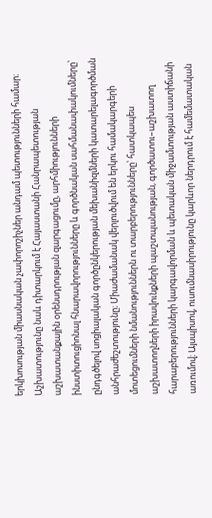երկխոսության միասնական չափորոշիչներ անդամ պետությունների համար։ Աշխատությունը նաև դիտարկում է Հայաստանի Հանրապետության աշխատանքային օրենսդրության զարգացումը, արհմիությունների ինստիտուցիոնալ հնարավորությունները և գործնական սահմանափակումները՝ ընդգծելով սոցիալական գործընկերության մեխանիզմների կատարելագործման անհրաժեշտությունը։ Միաժամանակ վերլուծվում են երկու համակարգերի մոտեցումների նմանություններն ու տարբերությունները՝ հատկապես աշխատողների իրավունքների պաշտպանության, գործատու–աշխատող հարաբերությունների կարգավորման և պետական միջամտության աստիճանի առումով։ Այսպիսով, ուսումնասիրությունը կարևոր ներդրում է համեմատական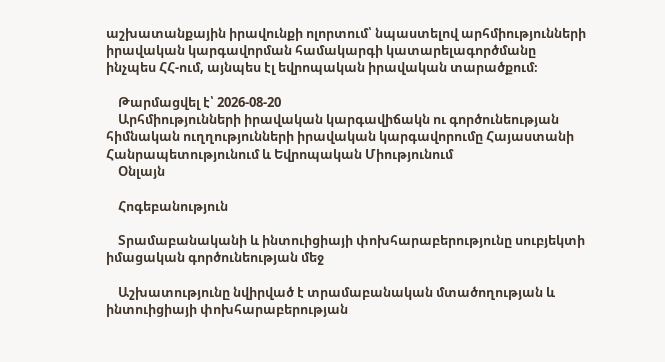աշխատանքային իրավունքի ոլորտում՝ նպաստելով արհմիությունների իրավական կարգավորման համակարգի կատարելագործմանը ինչպես ՀՀ-ում, այնպես էլ եվրոպական իրավական տարածքում։

    Թարմացվել է՝ 2026-08-20
    Արհմիությունների իրավական կարգավիճակն ու գործունեության հիմնական ուղղությունների իրավական կարգավորումը Հայաստանի Հանրապետությունում և Եվրոպական Միությունում
    Օնլայն

    Հոգեբանություն

    Տրամաբանականի և ինտուիցիայի փոխհարաբերությունը սուբյեկտի իմացական գործունեության մեջ

    Աշխատությունը նվիրված է տրամաբանական մտածողության և ինտուիցիայի փոխհարաբերության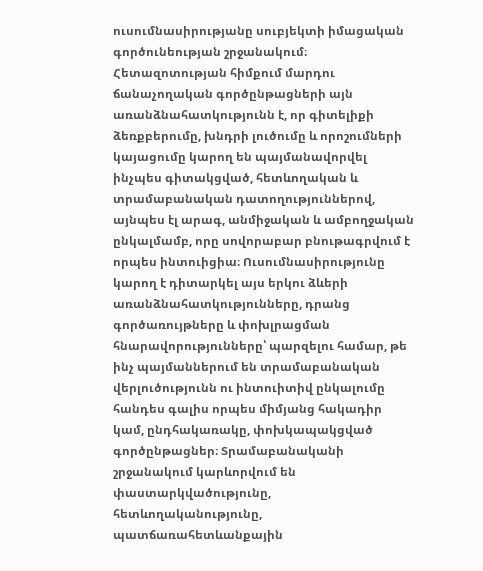ուսումնասիրությանը սուբյեկտի իմացական գործունեության շրջանակում։ Հետազոտության հիմքում մարդու ճանաչողական գործընթացների այն առանձնահատկությունն է, որ գիտելիքի ձեռքբերումը, խնդրի լուծումը և որոշումների կայացումը կարող են պայմանավորվել ինչպես գիտակցված, հետևողական և տրամաբանական դատողություններով, այնպես էլ արագ, անմիջական և ամբողջական ընկալմամբ, որը սովորաբար բնութագրվում է որպես ինտուիցիա։ Ուսումնասիրությունը կարող է դիտարկել այս երկու ձևերի առանձնահատկությունները, դրանց գործառույթները և փոխլրացման հնարավորությունները՝ պարզելու համար, թե ինչ պայմաններում են տրամաբանական վերլուծությունն ու ինտուիտիվ ընկալումը հանդես գալիս որպես միմյանց հակադիր կամ, ընդհակառակը, փոխկապակցված գործընթացներ։ Տրամաբանականի շրջանակում կարևորվում են փաստարկվածությունը, հետևողականությունը, պատճառահետևանքային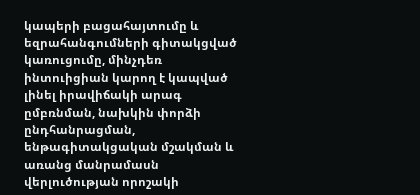կապերի բացահայտումը և եզրահանգումների գիտակցված կառուցումը, մինչդեռ ինտուիցիան կարող է կապված լինել իրավիճակի արագ ըմբռնման, նախկին փորձի ընդհանրացման, ենթագիտակցական մշակման և առանց մանրամասն վերլուծության որոշակի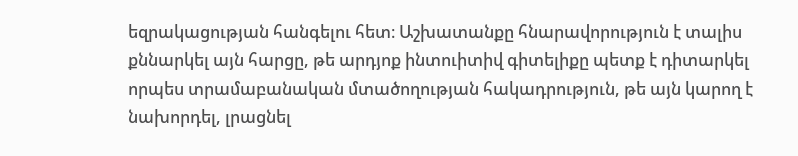եզրակացության հանգելու հետ։ Աշխատանքը հնարավորություն է տալիս քննարկել այն հարցը, թե արդյոք ինտուիտիվ գիտելիքը պետք է դիտարկել որպես տրամաբանական մտածողության հակադրություն, թե այն կարող է նախորդել, լրացնել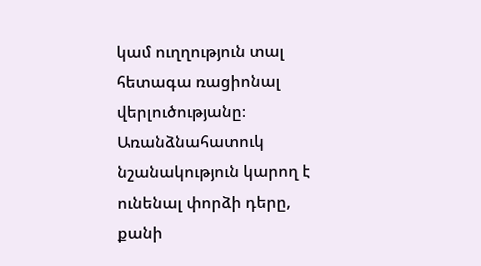կամ ուղղություն տալ հետագա ռացիոնալ վերլուծությանը։ Առանձնահատուկ նշանակություն կարող է ունենալ փորձի դերը, քանի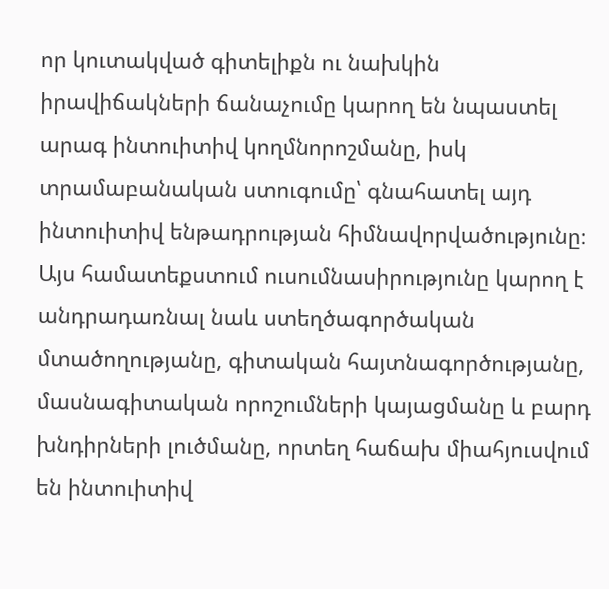որ կուտակված գիտելիքն ու նախկին իրավիճակների ճանաչումը կարող են նպաստել արագ ինտուիտիվ կողմնորոշմանը, իսկ տրամաբանական ստուգումը՝ գնահատել այդ ինտուիտիվ ենթադրության հիմնավորվածությունը։ Այս համատեքստում ուսումնասիրությունը կարող է անդրադառնալ նաև ստեղծագործական մտածողությանը, գիտական հայտնագործությանը, մասնագիտական որոշումների կայացմանը և բարդ խնդիրների լուծմանը, որտեղ հաճախ միահյուսվում են ինտուիտիվ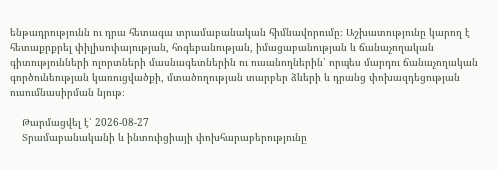ենթադրությունն ու դրա հետագա տրամաբանական հիմնավորումը։ Աշխատությունը կարող է հետաքրքրել փիլիսոփայության, հոգեբանության, իմացաբանության և ճանաչողական գիտությունների ոլորտների մասնագետներին ու ուսանողներին՝ որպես մարդու ճանաչողական գործունեության կառուցվածքի, մտածողության տարբեր ձևերի և դրանց փոխազդեցության ուսումնասիրման նյութ։

    Թարմացվել է՝ 2026-08-27
    Տրամաբանականի և ինտուիցիայի փոխհարաբերությունը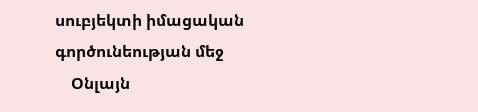սուբյեկտի իմացական գործունեության մեջ
    Օնլայն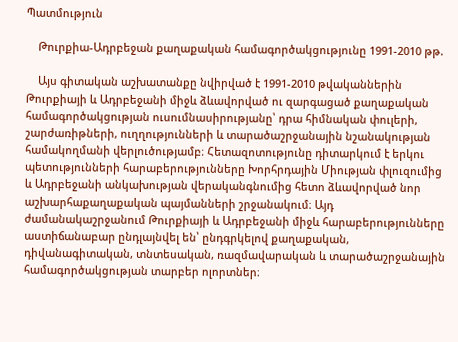Պատմություն

    Թուրքիա-Ադրբեջան քաղաքական համագործակցությունը 1991-2010 թթ.

    Այս գիտական աշխատանքը նվիրված է 1991-2010 թվականներին Թուրքիայի և Ադրբեջանի միջև ձևավորված ու զարգացած քաղաքական համագործակցության ուսումնասիրությանը՝ դրա հիմնական փուլերի, շարժառիթների, ուղղությունների և տարածաշրջանային նշանակության համակողմանի վերլուծությամբ։ Հետազոտությունը դիտարկում է երկու պետությունների հարաբերությունները Խորհրդային Միության փլուզումից և Ադրբեջանի անկախության վերականգնումից հետո ձևավորված նոր աշխարհաքաղաքական պայմանների շրջանակում։ Այդ ժամանակաշրջանում Թուրքիայի և Ադրբեջանի միջև հարաբերությունները աստիճանաբար ընդլայնվել են՝ ընդգրկելով քաղաքական, դիվանագիտական, տնտեսական, ռազմավարական և տարածաշրջանային համագործակցության տարբեր ոլորտներ։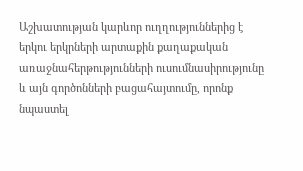Աշխատության կարևոր ուղղություններից է երկու երկրների արտաքին քաղաքական առաջնահերթությունների ուսումնասիրությունը և այն գործոնների բացահայտումը, որոնք նպաստել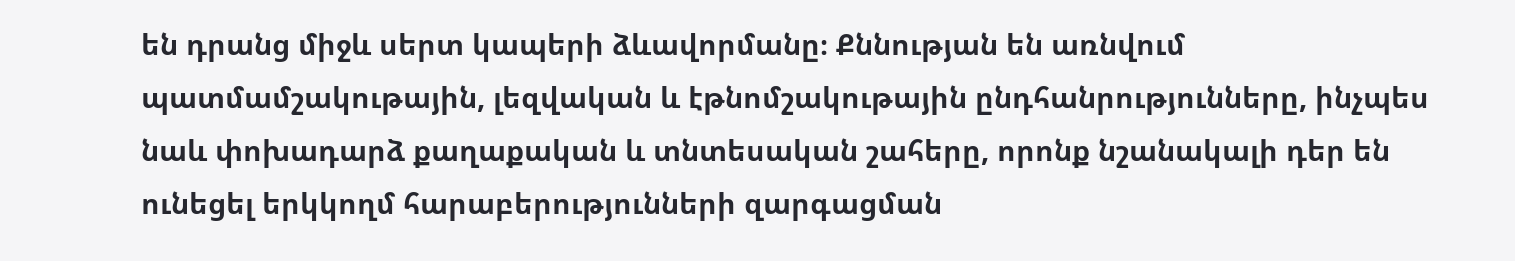են դրանց միջև սերտ կապերի ձևավորմանը։ Քննության են առնվում պատմամշակութային, լեզվական և էթնոմշակութային ընդհանրությունները, ինչպես նաև փոխադարձ քաղաքական և տնտեսական շահերը, որոնք նշանակալի դեր են ունեցել երկկողմ հարաբերությունների զարգացման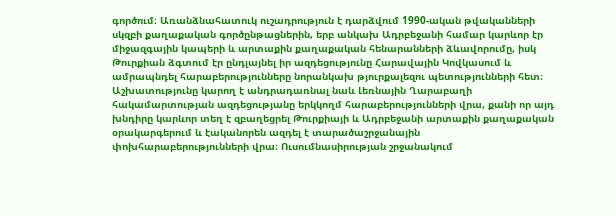գործում։ Առանձնահատուկ ուշադրություն է դարձվում 1990-ական թվականների սկզբի քաղաքական գործընթացներին, երբ անկախ Ադրբեջանի համար կարևոր էր միջազգային կապերի և արտաքին քաղաքական հենարանների ձևավորումը, իսկ Թուրքիան ձգտում էր ընդլայնել իր ազդեցությունը Հարավային Կովկասում և ամրապնդել հարաբերությունները նորանկախ թյուրքալեզու պետությունների հետ։ Աշխատությունը կարող է անդրադառնալ նաև Լեռնային Ղարաբաղի հակամարտության ազդեցությանը երկկողմ հարաբերությունների վրա, քանի որ այդ խնդիրը կարևոր տեղ է զբաղեցրել Թուրքիայի և Ադրբեջանի արտաքին քաղաքական օրակարգերում և էականորեն ազդել է տարածաշրջանային փոխհարաբերությունների վրա։ Ուսումնասիրության շրջանակում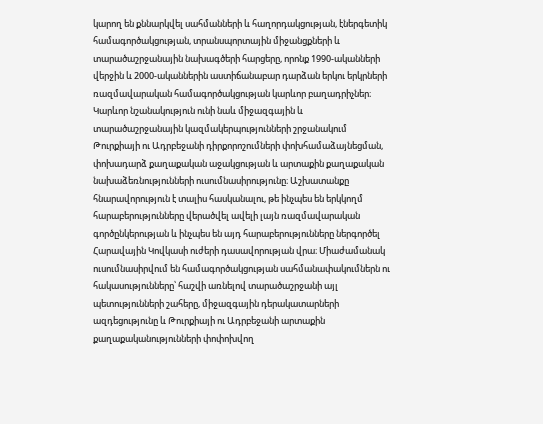կարող են քննարկվել սահմանների և հաղորդակցության, էներգետիկ համագործակցության, տրանսպորտային միջանցքների և տարածաշրջանային նախագծերի հարցերը, որոնք 1990-ականների վերջին և 2000-ականներին աստիճանաբար դարձան երկու երկրների ռազմավարական համագործակցության կարևոր բաղադրիչներ։ Կարևոր նշանակություն ունի նաև միջազգային և տարածաշրջանային կազմակերպությունների շրջանակում Թուրքիայի ու Ադրբեջանի դիրքորոշումների փոխհամաձայնեցման, փոխադարձ քաղաքական աջակցության և արտաքին քաղաքական նախաձեռնությունների ուսումնասիրությունը։ Աշխատանքը հնարավորություն է տալիս հասկանալու, թե ինչպես են երկկողմ հարաբերությունները վերածվել ավելի լայն ռազմավարական գործընկերության և ինչպես են այդ հարաբերությունները ներգործել Հարավային Կովկասի ուժերի դասավորության վրա։ Միաժամանակ ուսումնասիրվում են համագործակցության սահմանափակումներն ու հակասությունները՝ հաշվի առնելով տարածաշրջանի այլ պետությունների շահերը, միջազգային դերակատարների ազդեցությունը և Թուրքիայի ու Ադրբեջանի արտաքին քաղաքականությունների փոփոխվող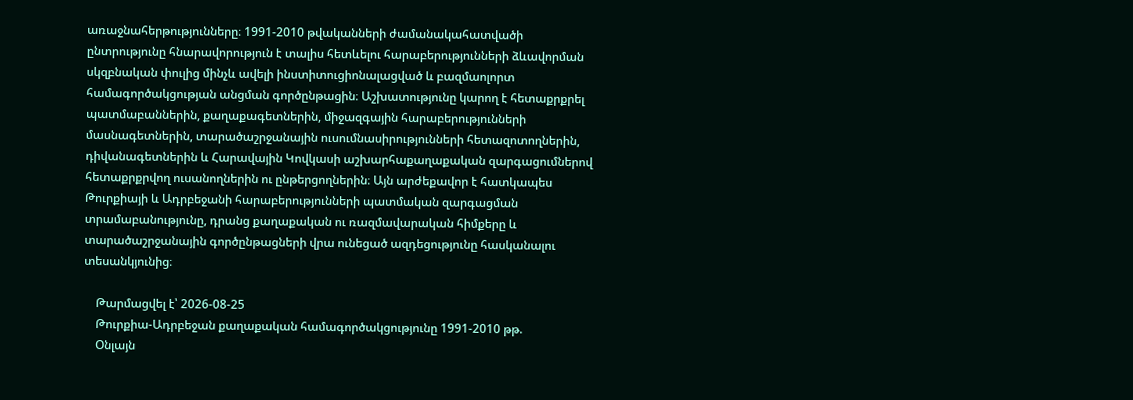առաջնահերթությունները։ 1991-2010 թվականների ժամանակահատվածի ընտրությունը հնարավորություն է տալիս հետևելու հարաբերությունների ձևավորման սկզբնական փուլից մինչև ավելի ինստիտուցիոնալացված և բազմաոլորտ համագործակցության անցման գործընթացին։ Աշխատությունը կարող է հետաքրքրել պատմաբաններին, քաղաքագետներին, միջազգային հարաբերությունների մասնագետներին, տարածաշրջանային ուսումնասիրությունների հետազոտողներին, դիվանագետներին և Հարավային Կովկասի աշխարհաքաղաքական զարգացումներով հետաքրքրվող ուսանողներին ու ընթերցողներին։ Այն արժեքավոր է հատկապես Թուրքիայի և Ադրբեջանի հարաբերությունների պատմական զարգացման տրամաբանությունը, դրանց քաղաքական ու ռազմավարական հիմքերը և տարածաշրջանային գործընթացների վրա ունեցած ազդեցությունը հասկանալու տեսանկյունից։

    Թարմացվել է՝ 2026-08-25
    Թուրքիա-Ադրբեջան քաղաքական համագործակցությունը 1991-2010 թթ.
    Օնլայն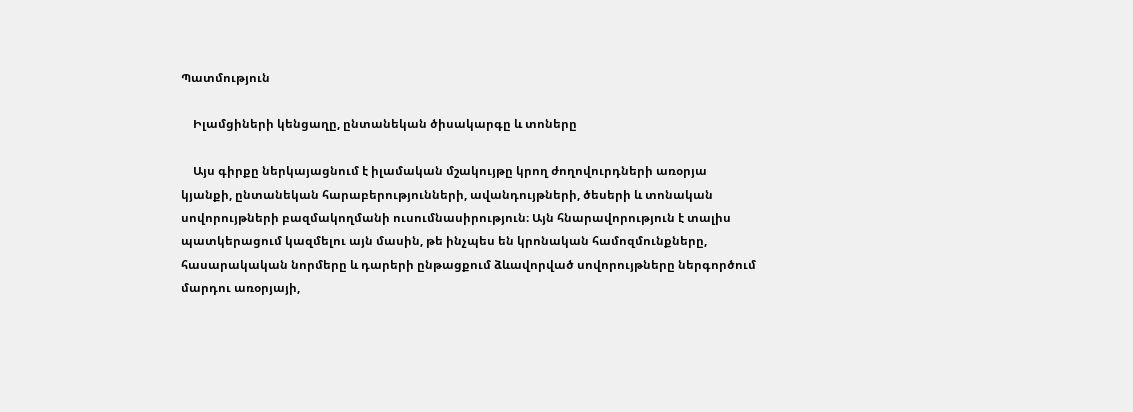Պատմություն

    Իլամցիների կենցաղը, ընտանեկան ծիսակարգը և տոները

    Այս գիրքը ներկայացնում է իլամական մշակույթը կրող ժողովուրդների առօրյա կյանքի, ընտանեկան հարաբերությունների, ավանդույթների, ծեսերի և տոնական սովորույթների բազմակողմանի ուսումնասիրություն։ Այն հնարավորություն է տալիս պատկերացում կազմելու այն մասին, թե ինչպես են կրոնական համոզմունքները, հասարակական նորմերը և դարերի ընթացքում ձևավորված սովորույթները ներգործում մարդու առօրյայի,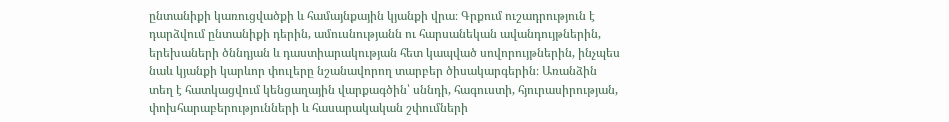ընտանիքի կառուցվածքի և համայնքային կյանքի վրա։ Գրքում ուշադրություն է դարձվում ընտանիքի դերին, ամուսնությանն ու հարսանեկան ավանդույթներին, երեխաների ծննդյան և դաստիարակության հետ կապված սովորույթներին, ինչպես նաև կյանքի կարևոր փուլերը նշանավորող տարբեր ծիսակարգերին։ Առանձին տեղ է հատկացվում կենցաղային վարքագծին՝ սննդի, հագուստի, հյուրասիրության, փոխհարաբերությունների և հասարակական շփումների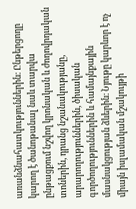առանձնահատկություններին։ Ընթերցողը կարող է ծանոթանալ նաև տարվա ընթացքում նշվող կրոնական և ժողովրդական տոներին, դրանց նշանակությանը, արարողություններին, ծիսական գործողություններին և համայնքային մասնակցության ձևերին։ Նյութը կարևոր է ոչ միայն իսլամական մշակույթի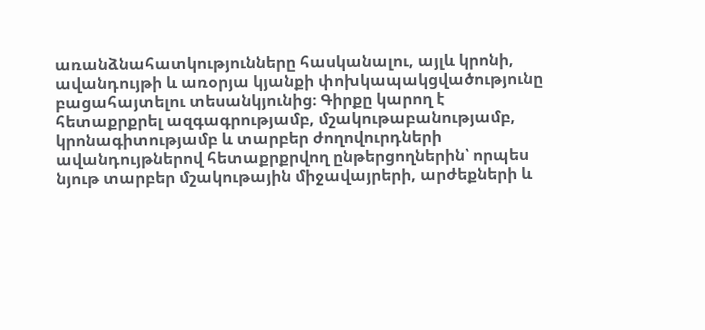առանձնահատկությունները հասկանալու, այլև կրոնի, ավանդույթի և առօրյա կյանքի փոխկապակցվածությունը բացահայտելու տեսանկյունից։ Գիրքը կարող է հետաքրքրել ազգագրությամբ, մշակութաբանությամբ, կրոնագիտությամբ և տարբեր ժողովուրդների ավանդույթներով հետաքրքրվող ընթերցողներին՝ որպես նյութ տարբեր մշակութային միջավայրերի, արժեքների և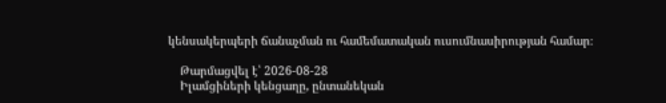կենսակերպերի ճանաչման ու համեմատական ուսումնասիրության համար։

    Թարմացվել է՝ 2026-08-28
    Իլամցիների կենցաղը, ընտանեկան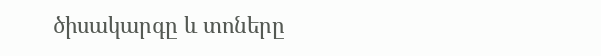ծիսակարգը և տոները